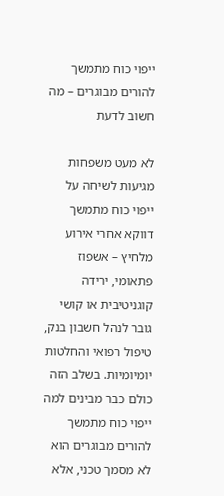ייפוי כוח מתמשך להורים מבוגרים – מה חשוב לדעת

לא מעט משפחות מגיעות לשיחה על ייפוי כוח מתמשך דווקא אחרי אירוע מלחיץ – אשפוז פתאומי, ירידה קוגניטיבית או קושי גובר לנהל חשבון בנק, טיפול רפואי והחלטות יומיומיות. בשלב הזה כולם כבר מבינים למה ייפוי כוח מתמשך להורים מבוגרים הוא לא מסמך טכני, אלא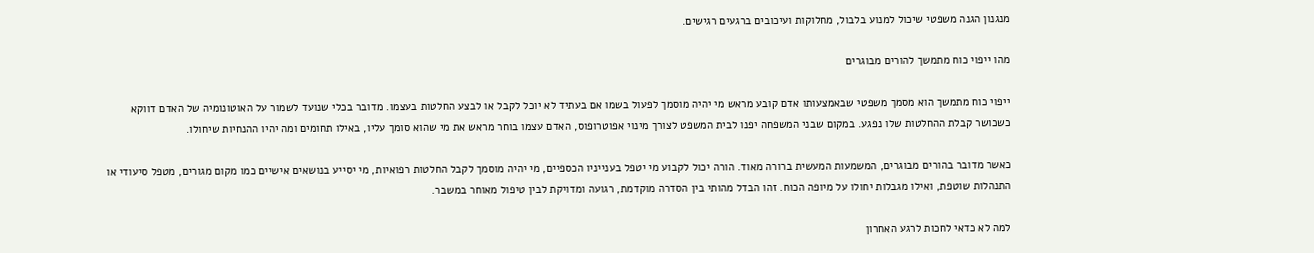מנגנון הגנה משפטי שיכול למנוע בלבול, מחלוקות ועיכובים ברגעים רגישים.

מהו ייפוי כוח מתמשך להורים מבוגרים

ייפוי כוח מתמשך הוא מסמך משפטי שבאמצעותו אדם קובע מראש מי יהיה מוסמך לפעול בשמו אם בעתיד לא יוכל לקבל או לבצע החלטות בעצמו. מדובר בכלי שנועד לשמור על האוטונומיה של האדם דווקא כשכושר קבלת ההחלטות שלו נפגע. במקום שבני המשפחה יפנו לבית המשפט לצורך מינוי אפוטרופוס, האדם עצמו בוחר מראש את מי שהוא סומך עליו, באילו תחומים ומה יהיו ההנחיות שיחולו.

כאשר מדובר בהורים מבוגרים, המשמעות המעשית ברורה מאוד. הורה יכול לקבוע מי יטפל בענייניו הכספיים, מי יהיה מוסמך לקבל החלטות רפואיות, מי יסייע בנושאים אישיים כמו מקום מגורים, מטפל סיעודי או התנהלות שוטפת, ואילו מגבלות יחולו על מיופה הכוח. זהו הבדל מהותי בין הסדרה מוקדמת, רגועה ומדויקת לבין טיפול מאוחר במשבר.

למה לא כדאי לחכות לרגע האחרון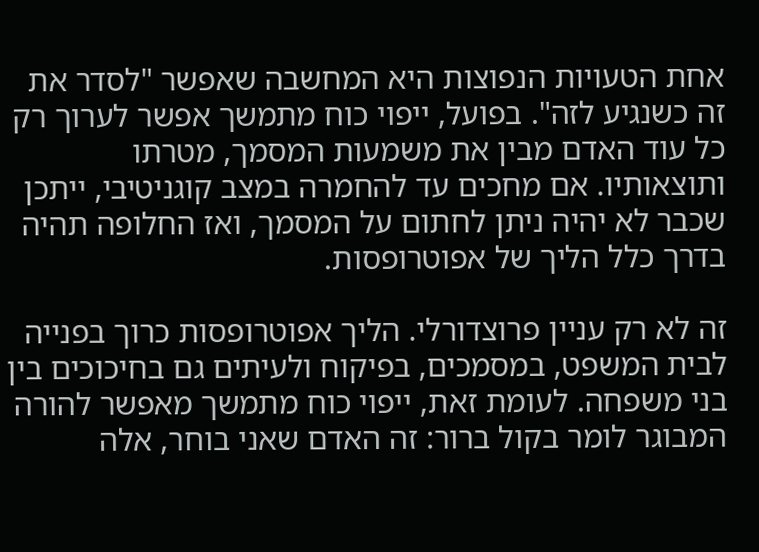אחת הטעויות הנפוצות היא המחשבה שאפשר "לסדר את זה כשנגיע לזה". בפועל, ייפוי כוח מתמשך אפשר לערוך רק כל עוד האדם מבין את משמעות המסמך, מטרתו ותוצאותיו. אם מחכים עד להחמרה במצב קוגניטיבי, ייתכן שכבר לא יהיה ניתן לחתום על המסמך, ואז החלופה תהיה בדרך כלל הליך של אפוטרופסות.

זה לא רק עניין פרוצדורלי. הליך אפוטרופסות כרוך בפנייה לבית המשפט, במסמכים, בפיקוח ולעיתים גם בחיכוכים בין בני משפחה. לעומת זאת, ייפוי כוח מתמשך מאפשר להורה המבוגר לומר בקול ברור: זה האדם שאני בוחר, אלה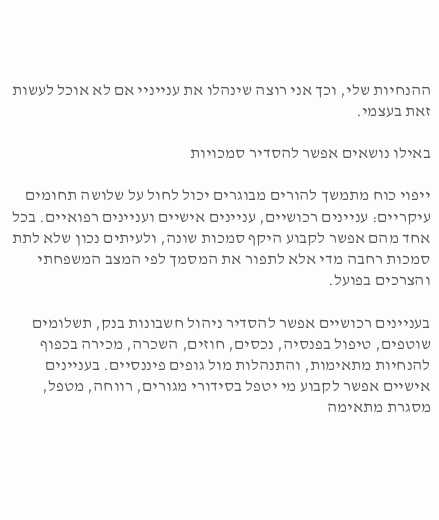ההנחיות שלי, וכך אני רוצה שינהלו את ענייניי אם לא אוכל לעשות זאת בעצמי.

באילו נושאים אפשר להסדיר סמכויות

ייפוי כוח מתמשך להורים מבוגרים יכול לחול על שלושה תחומים עיקריים: עניינים רכושיים, עניינים אישיים ועניינים רפואיים. בכל אחד מהם אפשר לקבוע היקף סמכות שונה, ולעיתים נכון שלא לתת סמכות רחבה מדי אלא לתפור את המסמך לפי המצב המשפחתי והצרכים בפועל.

בעניינים רכושיים אפשר להסדיר ניהול חשבונות בנק, תשלומים שוטפים, טיפול בפנסיה, נכסים, חוזים, השכרה, מכירה בכפוף להנחיות מתאימות, והתנהלות מול גופים פיננסיים. בעניינים אישיים אפשר לקבוע מי יטפל בסידורי מגורים, רווחה, מטפל, מסגרת מתאימה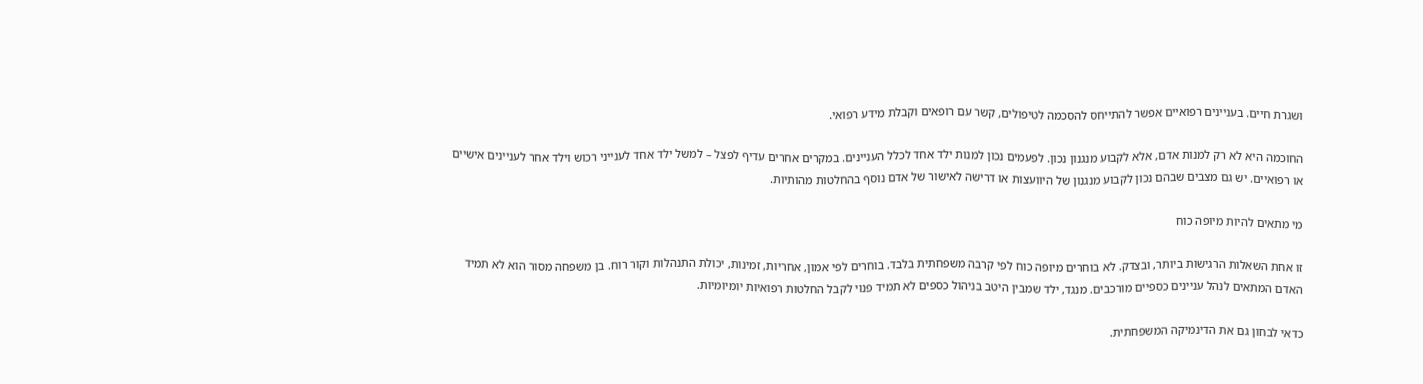ושגרת חיים. בעניינים רפואיים אפשר להתייחס להסכמה לטיפולים, קשר עם רופאים וקבלת מידע רפואי.

החוכמה היא לא רק למנות אדם, אלא לקבוע מנגנון נכון. לפעמים נכון למנות ילד אחד לכלל העניינים. במקרים אחרים עדיף לפצל – למשל ילד אחד לענייני רכוש וילד אחר לעניינים אישיים או רפואיים. יש גם מצבים שבהם נכון לקבוע מנגנון של היוועצות או דרישה לאישור של אדם נוסף בהחלטות מהותיות.

מי מתאים להיות מיופה כוח

זו אחת השאלות הרגישות ביותר, ובצדק. לא בוחרים מיופה כוח לפי קרבה משפחתית בלבד. בוחרים לפי אמון, אחריות, זמינות, יכולת התנהלות וקור רוח. בן משפחה מסור הוא לא תמיד האדם המתאים לנהל עניינים כספיים מורכבים. מנגד, ילד שמבין היטב בניהול כספים לא תמיד פנוי לקבל החלטות רפואיות יומיומיות.

כדאי לבחון גם את הדינמיקה המשפחתית.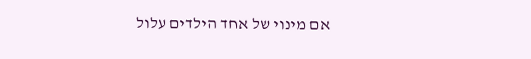אם מינוי של אחד הילדים עלול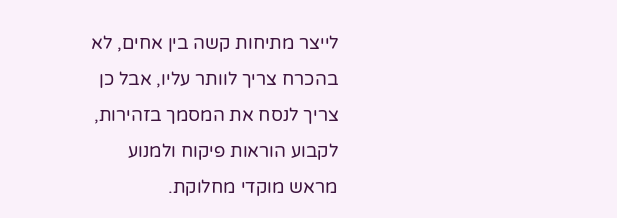לייצר מתיחות קשה בין אחים, לא בהכרח צריך לוותר עליו, אבל כן צריך לנסח את המסמך בזהירות, לקבוע הוראות פיקוח ולמנוע מראש מוקדי מחלוקת.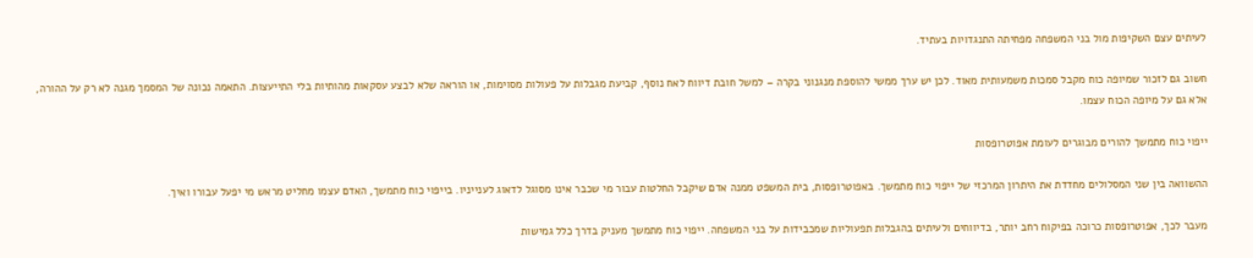לעיתים עצם השקיפות מול בני המשפחה מפחיתה התנגדויות בעתיד.

חשוב גם לזכור שמיופה כוח מקבל סמכות משמעותית מאוד. לכן יש ערך ממשי להוספת מנגנוני בקרה – למשל חובת דיווח לאח נוסף, קביעת מגבלות על פעולות מסוימות, או הוראה שלא לבצע עסקאות מהותיות בלי התייעצות. התאמה נכונה של המסמך מגנה לא רק על ההורה, אלא גם על מיופה הכוח עצמו.

ייפוי כוח מתמשך להורים מבוגרים לעומת אפוטרופסות

ההשוואה בין שני המסלולים מחדדת את היתרון המרכזי של ייפוי כוח מתמשך. באפוטרופסות, בית המשפט ממנה אדם שיקבל החלטות עבור מי שכבר אינו מסוגל לדאוג לענייניו. בייפוי כוח מתמשך, האדם עצמו מחליט מראש מי יפעל עבורו ואיך.

מעבר לכך, אפוטרופסות כרוכה בפיקוח רחב יותר, בדיווחים ולעיתים בהגבלות תפעוליות שמכבידות על בני המשפחה. ייפוי כוח מתמשך מעניק בדרך כלל גמישות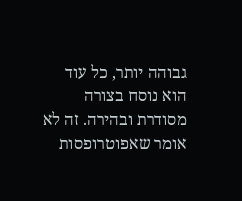גבוהה יותר, כל עוד הוא נוסח בצורה מסודרת ובהירה. זה לא אומר שאפוטרופסות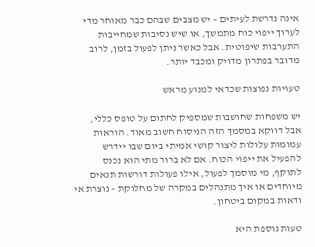אינה נדרשת לעיתים – יש מצבים שבהם כבר מאוחר מדי לערוך ייפוי כוח מתמשך, או שיש נסיבות שמחייבות התערבות שיפוטית. אבל כאשר ניתן לפעול בזמן, לרוב מדובר בפתרון מדויק ומכבד יותר.

טעויות נפוצות שכדאי למנוע מראש

יש משפחות שחושבות שמספיק לחתום על טופס כללי, אבל דווקא במסמך הזה הניסוח חשוב מאוד. הוראות עמומות עלולות ליצור קושי אמיתי ביום שבו יידרש להפעיל את ייפוי הכוח. אם לא ברור מתי הוא נכנס לתוקף, מי מוסמך לפעול, אילו פעולות דורשות תנאים מיוחדים או איך מתנהלים במקרה של מחלוקת – נוצרת אי ודאות במקום ביטחון.

טעות נוספת היא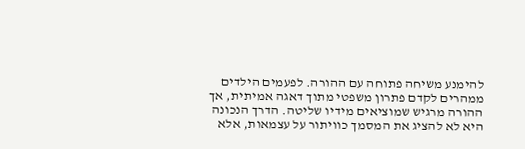להימנע משיחה פתוחה עם ההורה. לפעמים הילדים ממהרים לקדם פתרון משפטי מתוך דאגה אמיתית, אך ההורה מרגיש שמוציאים מידיו שליטה. הדרך הנכונה היא לא להציג את המסמך כוויתור על עצמאות, אלא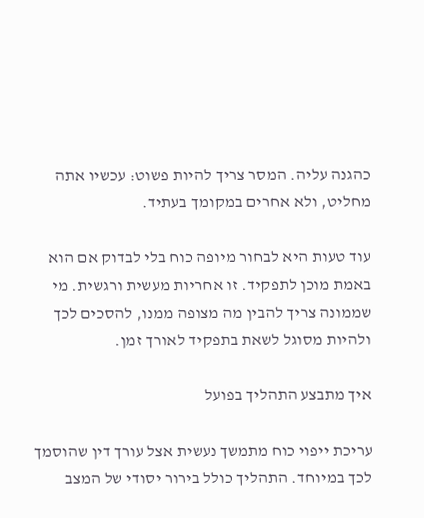כהגנה עליה. המסר צריך להיות פשוט: עכשיו אתה מחליט, ולא אחרים במקומך בעתיד.

עוד טעות היא לבחור מיופה כוח בלי לבדוק אם הוא באמת מוכן לתפקיד. זו אחריות מעשית ורגשית. מי שממונה צריך להבין מה מצופה ממנו, להסכים לכך ולהיות מסוגל לשאת בתפקיד לאורך זמן.

איך מתבצע התהליך בפועל

עריכת ייפוי כוח מתמשך נעשית אצל עורך דין שהוסמך לכך במיוחד. התהליך כולל בירור יסודי של המצב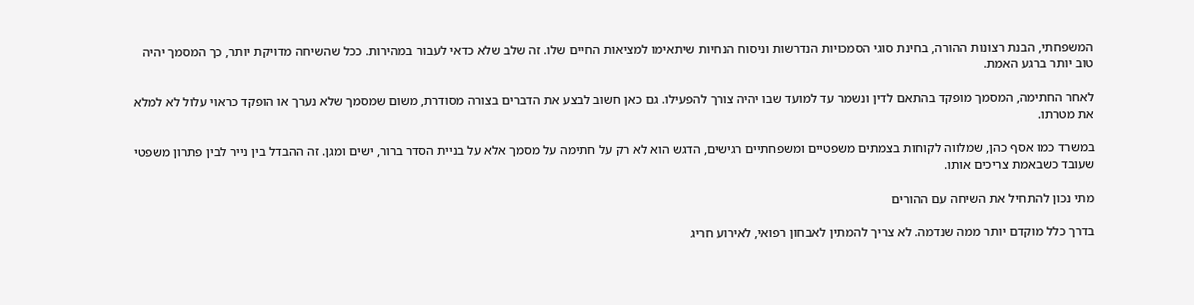המשפחתי, הבנת רצונות ההורה, בחינת סוגי הסמכויות הנדרשות וניסוח הנחיות שיתאימו למציאות החיים שלו. זה שלב שלא כדאי לעבור במהירות. ככל שהשיחה מדויקת יותר, כך המסמך יהיה טוב יותר ברגע האמת.

לאחר החתימה, המסמך מופקד בהתאם לדין ונשמר עד למועד שבו יהיה צורך להפעילו. גם כאן חשוב לבצע את הדברים בצורה מסודרת, משום שמסמך שלא נערך או הופקד כראוי עלול לא למלא את מטרתו.

במשרד כמו אסף כהן, שמלווה לקוחות בצמתים משפטיים ומשפחתיים רגישים, הדגש הוא לא רק על חתימה על מסמך אלא על בניית הסדר ברור, ישים ומגן. זה ההבדל בין נייר לבין פתרון משפטי שעובד כשבאמת צריכים אותו.

מתי נכון להתחיל את השיחה עם ההורים

בדרך כלל מוקדם יותר ממה שנדמה. לא צריך להמתין לאבחון רפואי, לאירוע חריג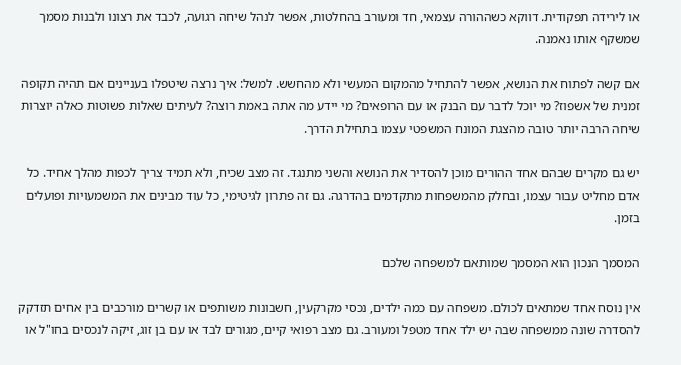או לירידה תפקודית. דווקא כשההורה עצמאי, חד ומעורב בהחלטות, אפשר לנהל שיחה רגועה, לכבד את רצונו ולבנות מסמך שמשקף אותו נאמנה.

אם קשה לפתוח את הנושא, אפשר להתחיל מהמקום המעשי ולא מהחשש. למשל: איך נרצה שיטפלו בעניינים אם תהיה תקופה זמנית של אשפוז? מי יוכל לדבר עם הבנק או עם הרופאים? מי יידע מה אתה באמת רוצה? לעיתים שאלות פשוטות כאלה יוצרות שיחה הרבה יותר טובה מהצגת המונח המשפטי עצמו בתחילת הדרך.

יש גם מקרים שבהם אחד ההורים מוכן להסדיר את הנושא והשני מתנגד. זה מצב שכיח, ולא תמיד צריך לכפות מהלך אחיד. כל אדם מחליט עבור עצמו, ובחלק מהמשפחות מתקדמים בהדרגה. גם זה פתרון לגיטימי, כל עוד מבינים את המשמעויות ופועלים בזמן.

המסמך הנכון הוא המסמך שמותאם למשפחה שלכם

אין נוסח אחד שמתאים לכולם. משפחה עם כמה ילדים, נכסי מקרקעין, חשבונות משותפים או קשרים מורכבים בין אחים תזדקק להסדרה שונה ממשפחה שבה יש ילד אחד מטפל ומעורב. גם מצב רפואי קיים, מגורים לבד או עם בן זוג, זיקה לנכסים בחו"ל או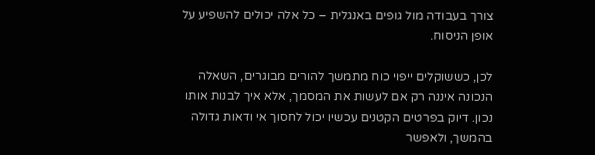צורך בעבודה מול גופים באנגלית – כל אלה יכולים להשפיע על אופן הניסוח.

לכן, כששוקלים ייפוי כוח מתמשך להורים מבוגרים, השאלה הנכונה איננה רק אם לעשות את המסמך, אלא איך לבנות אותו נכון. דיוק בפרטים הקטנים עכשיו יכול לחסוך אי ודאות גדולה בהמשך, ולאפשר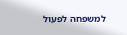למשפחה לפעול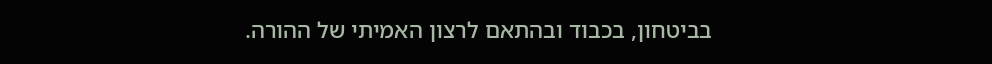בביטחון, בכבוד ובהתאם לרצון האמיתי של ההורה.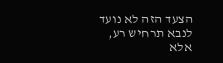הצעד הזה לא נועד לנבא תרחיש רע, אלא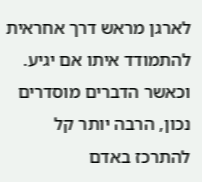לארגן מראש דרך אחראית להתמודד איתו אם יגיע. וכאשר הדברים מוסדרים נכון, הרבה יותר קל להתרכז באדם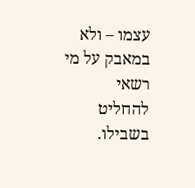עצמו – ולא במאבק על מי רשאי להחליט בשבילו.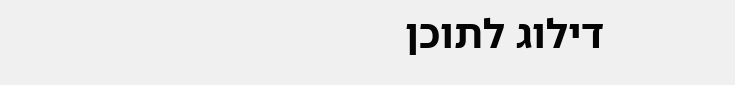דילוג לתוכן